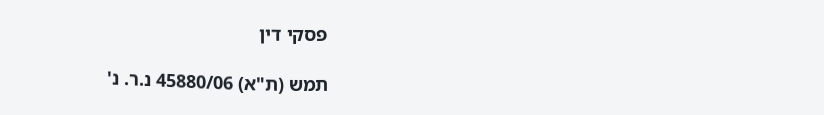פסקי דין

תמש (ת"א) 45880/06 נ.ר. נ'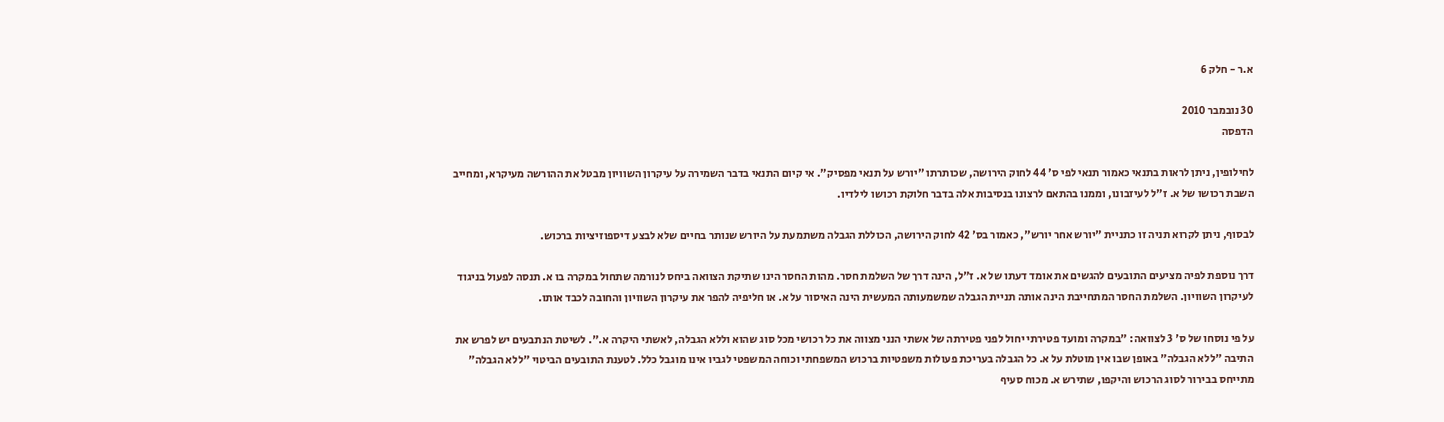א.ר - חלק 6

30 נובמבר 2010
הדפסה

לחילופין, ניתן לראות בתנאי כאמור תנאי לפי ס' 44 לחוק הירושה, שכותרתו "יורש על תנאי מפסיק". אי קיום התנאי בדבר השמירה על עיקרון השוויון מבטל את ההורשה מעיקרא, ומחייב השבת רכושו של א. ז"ל לעיזבונו, וממנו בהתאם לרצונו בנסיבות אלה בדבר חלוקת רכושו לילדיו.

לבסוף, ניתן לקרוא תניה זו כתניית "יורש אחר יורש", כאמור בס' 42 לחוק הירושה, הכוללת הגבלה משתמעת על היורש שנותר בחיים שלא לבצע דיספוזיציות ברכוש.

דרך נוספת לפיה מציעים התובעים להגשים את אומד דעתו של א. ז"ל, הינה דרך של השלמת חסר. מהות החסר הינו שתיקת הצוואה ביחס לנורמה שתחול במקרה בו א. תנסה לפעול בניגוד לעיקרון השוויון. השלמת החסר המתחייבת הינה אותה תניית הגבלה שמשמעותה המעשית הינה האיסור על א. או חליפיה להפר את עיקרון השוויון והחובה לכבד אותו.

על פי נוסחו של ס' 3 לצוואה: "במקרה ומועד פטירתי יחול לפני פטירתה של אשתי הנני מצווה את כל רכושי מכל סוג שהוא וללא הגבלה, לאשתי היקרה א.". לשיטת הנתבעים יש לפרש את התיבה "ללא הגבלה" באופן שבו אין מוטלת על א. כל הגבלה בעריכת פעולות משפטיות ברכוש המשפחתי וכוחה המשפטי לגביו אינו מוגבל כלל. לטענת התובעים הביטוי "ללא הגבלה" מתייחס בבירור לסוג הרכוש והיקפו, שתירש א. מכוח סעיף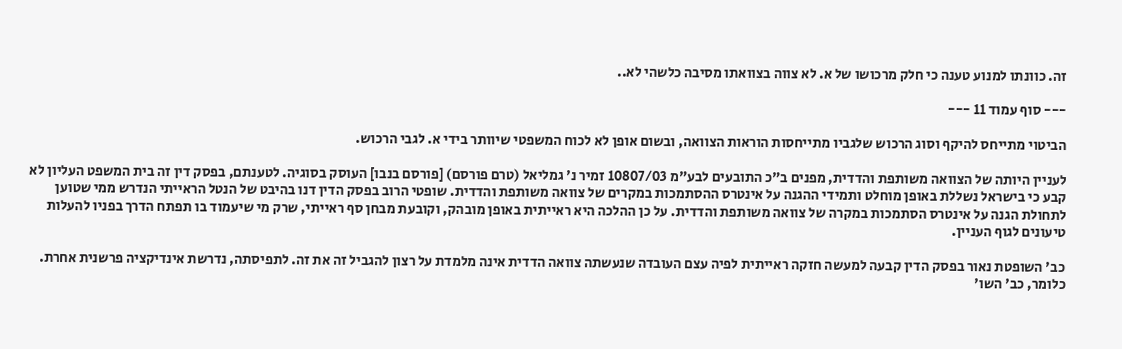זה. כוונתו למנוע טענה כי חלק מרכושו של א. לא צווה בצוואתו מסיבה כלשהי לא..

--- סוף עמוד 11 ---

הביטוי מתייחס להיקף וסוג הרכוש שלגביו מתייחסות הוראות הצוואה, ובשום אופן לא לכוח המשפטי שיוותר בידי א. לגבי הרכוש.

לעניין היותה של הצוואה משותפת והדדית, מפנים ב"כ התובעים לבע"מ 10807/03 זמיר נ' גמליאל (טרם פורסם) [פורסם בנבו] העוסק בסוגיה. לטענתם, בפסק דין זה בית המשפט העליון לא קבע כי בישראל נשללת באופן מוחלט ותמידי ההגנה על אינטרס ההסתמכות במקרים של צוואה משותפת והדדית. שופטי הרוב בפסק הדין דנו בהיבט של הנטל הראייתי הנדרש ממי שטוען לתחולת הגנה על אינטרס הסתמכות במקרה של צוואה משותפת והדדית. על כן ההלכה היא ראייתית באופן מובהק, וקובעת מבחן סף ראייתי, שרק מי שיעמוד בו תפתח הדרך בפניו להעלות טיעונים לגוף העניין.

כב' השופטת נאור בפסק הדין קבעה למעשה חזקה ראייתית לפיה עצם העובדה שנעשתה צוואה הדדית אינה מלמדת על רצון להגביל זה את זה. לתפיסתה, נדרשת אינדיקציה פרשנית אחרת. כלומר, כב' השו'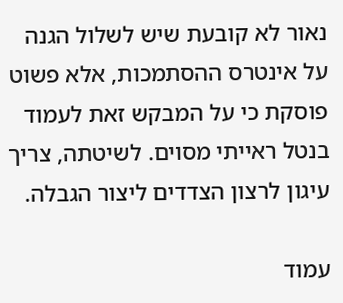נאור לא קובעת שיש לשלול הגנה על אינטרס ההסתמכות, אלא פשוט פוסקת כי על המבקש זאת לעמוד בנטל ראייתי מסוים. לשיטתה, צריך עיגון לרצון הצדדים ליצור הגבלה.

עמוד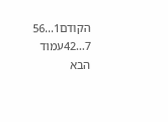הקודם1...56
7...42עמוד הבא